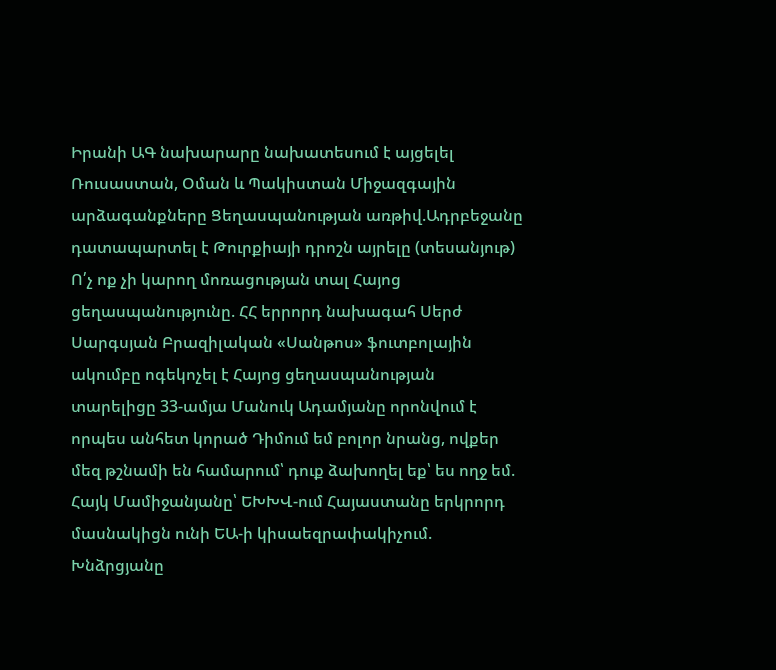Իրանի ԱԳ նախարարը նախատեսում է այցելել Ռուսաստան, Օման և Պակիստան Միջազգային արձագանքները Ցեղասպանության առթիվ.Ադրբեջանը դատապարտել է Թուրքիայի դրոշն այրելը (տեսանյութ) Ո՛չ ոք չի կարող մոռացության տալ Հայոց ցեղասպանությունը. ՀՀ երրորդ նախագահ Սերժ Սարգսյան Բրազիլական «Սանթոս» ֆուտբոլային ակումբը ոգեկոչել է Հայոց ցեղասպանության տարելիցը 33-ամյա Մանուկ Ադամյանը որոնվում է որպես անհետ կորած Դիմում եմ բոլոր նրանց, ովքեր մեզ թշնամի են համարում՝ դուք ձախողել եք՝ ես ողջ եմ. Հայկ Մամիջանյանը՝ ԵԽԽՎ-ում Հայաստանը երկրորդ մասնակիցն ունի ԵԱ-ի կիսաեզրափակիչում. Խնձրցյանը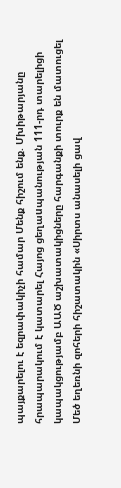պայքարելու է եզրափակիչի համար Մենք հիշում ենք. Մխիթարյանը հրապարակում է կատարել Հայոց ցեղաuպանության 111-րդ տարելիցի կապակցությամբ ԱԱԾ աշխատակիցները հարգանքի տուրք են մատուցել Մեծ եղեռնի զոհերի հիշատակին «Սիրտս անասելի ցավ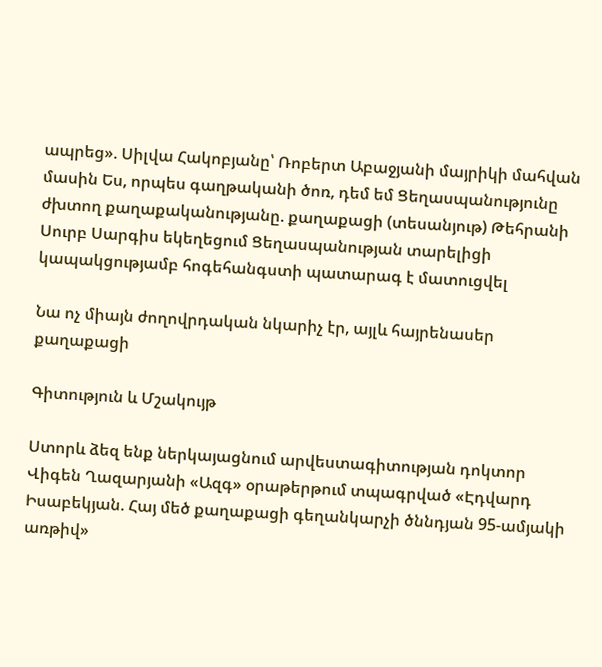ապրեց». Սիլվա Հակոբյանը՝ Ռոբերտ Աբաջյանի մայրիկի մահվան մասին Ես, որպես գաղթականի ծոռ, դեմ եմ Ցեղասպանությունը ժխտող քաղաքականությանը. քաղաքացի (տեսանյութ) Թեհրանի Սուրբ Սարգիս եկեղեցում Ցեղասպանության տարելիցի կապակցությամբ հոգեհանգստի պատարագ է մատուցվել

Նա ոչ միայն ժողովրդական նկարիչ էր, այլև հայրենասեր քաղաքացի

Գիտություն և Մշակույթ

Ստորև ձեզ ենք ներկայացնում արվեստագիտության դոկտոր Վիգեն Ղազարյանի «Ազգ» օրաթերթում տպագրված «Էդվարդ Իսաբեկյան. Հայ մեծ քաղաքացի գեղանկարչի ծննդյան 95-ամյակի առթիվ»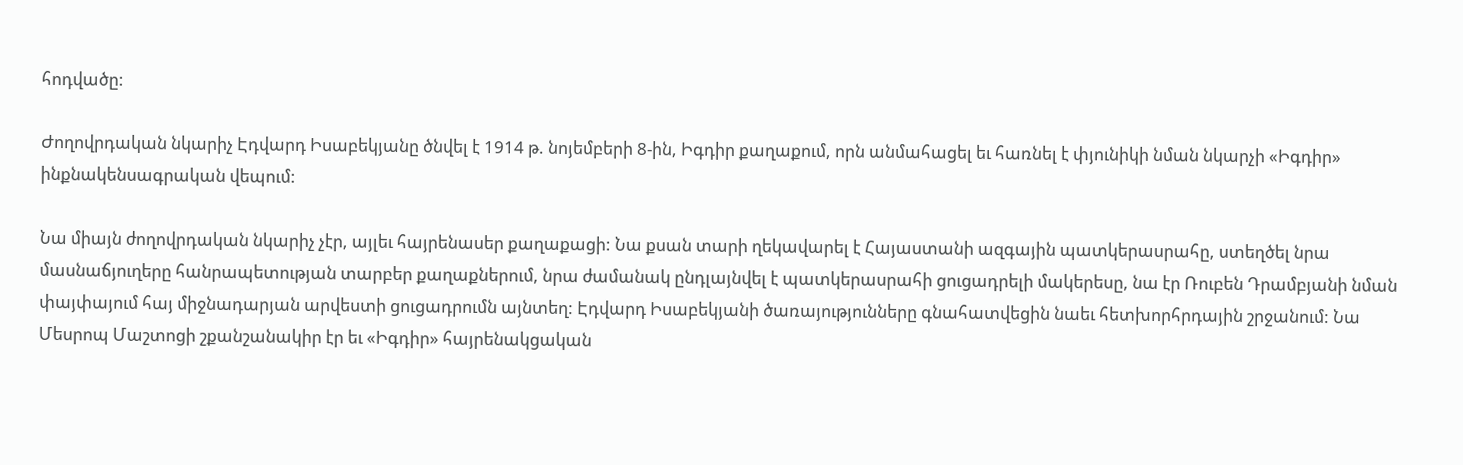հոդվածը:

Ժողովրդական նկարիչ Էդվարդ Իսաբեկյանը ծնվել է 1914 թ. նոյեմբերի 8-ին, Իգդիր քաղաքում, որն անմահացել եւ հառնել է փյունիկի նման նկարչի «Իգդիր» ինքնակենսագրական վեպում:

Նա միայն ժողովրդական նկարիչ չէր, այլեւ հայրենասեր քաղաքացի: Նա քսան տարի ղեկավարել է Հայաստանի ազգային պատկերասրահը, ստեղծել նրա մասնաճյուղերը հանրապետության տարբեր քաղաքներում, նրա ժամանակ ընդլայնվել է պատկերասրահի ցուցադրելի մակերեսը, նա էր Ռուբեն Դրամբյանի նման փայփայում հայ միջնադարյան արվեստի ցուցադրումն այնտեղ: Էդվարդ Իսաբեկյանի ծառայությունները գնահատվեցին նաեւ հետխորհրդային շրջանում: Նա Մեսրոպ Մաշտոցի շքանշանակիր էր եւ «Իգդիր» հայրենակցական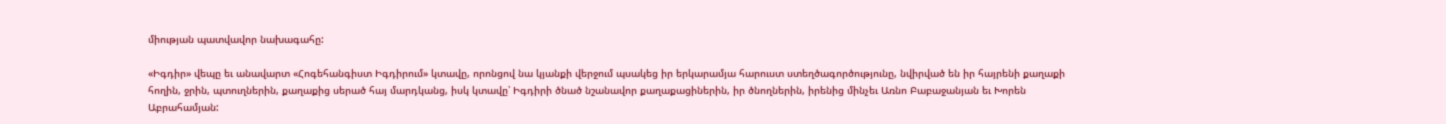միության պատվավոր նախագահը:

«Իգդիր» վեպը եւ անավարտ «Հոգեհանգիստ Իգդիրում» կտավը, որոնցով նա կյանքի վերջում պսակեց իր երկարամյա հարուստ ստեղծագործությունը, նվիրված են իր հայրենի քաղաքի հողին, ջրին, պտուղներին, քաղաքից սերած հայ մարդկանց, իսկ կտավը՝ Իգդիրի ծնած նշանավոր քաղաքացիներին, իր ծնողներին, իրենից մինչեւ Առնո Բաբաջանյան եւ Խորեն Աբրահամյան: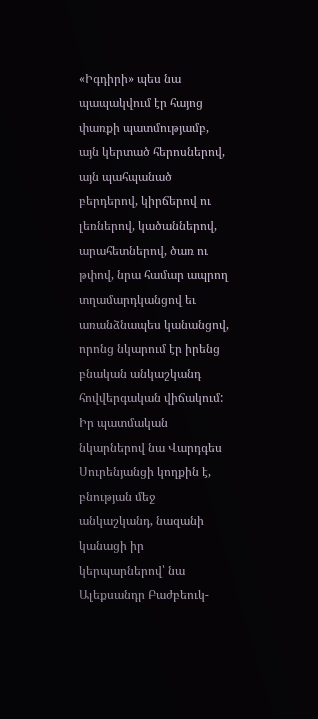«Իգդիրի» պես նա պապակվում էր հայոց փառքի պատմությամբ, այն կերտած հերոսներով, այն պահպանած բերդերով, կիրճերով ու լեռներով, կածաններով, արահետներով, ծառ ու թփով, նրա համար ապրող տղամարդկանցով եւ առանձնապես կանանցով, որոնց նկարում էր իրենց բնական անկաշկանդ հովվերգական վիճակում: Իր պատմական նկարներով նա Վարդգես Սուրենյանցի կողքին է, բնության մեջ անկաշկանդ, նազանի կանացի իր կերպարներով՝ նա Ալեքսանդր Բաժբեուկ-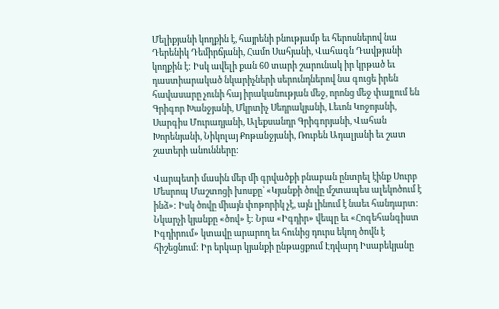Մելիքյանի կողքին է, հայրենի բնությամբ եւ հերոսներով նա Դերենիկ Դեմիրճյանի, Համո Սահյանի, Վահագն Դավթյանի կողքին է: Իսկ ավելի քան 60 տարի շարունակ իր կրթած եւ դաստիարակած նկարիչների սերունդներով նա գուցե իրեն հավասարը չունի հայ իրականության մեջ, որոնց մեջ փայլում են Գրիգոր Խանջյանի, Մկրտիչ Սեդրակյանի, Լեւոն Կոջոյանի, Սարգիս Մուրադյանի, Ալեքսանդր Գրիգորյանի, Վահան Խորենյանի, Նիկոլայ Քոթանջյանի, Ռուբեն Ադալյանի եւ շատ շատերի անունները:

Վարպետի մասին մեր մի գրվածքի բնաբան ընտրել էինք Սուրբ Մեսրոպ Մաշտոցի խոսքը` «Կյանքի ծովը մշտապես ալեկոծում է ինձ»: Իսկ ծովը միայն փոթորիկ չէ, այն լինում է նաեւ հանդարտ: Նկարչի կյանքը «ծով» է: Նրա «Իգդիր» վեպը եւ «Հոգեհանգիստ Իգդիրում» կտավը արարող եւ հունից դուրս եկող ծովն է հիշեցնում: Իր երկար կյանքի ընթացքում Էդվարդ Իսաբեկյանը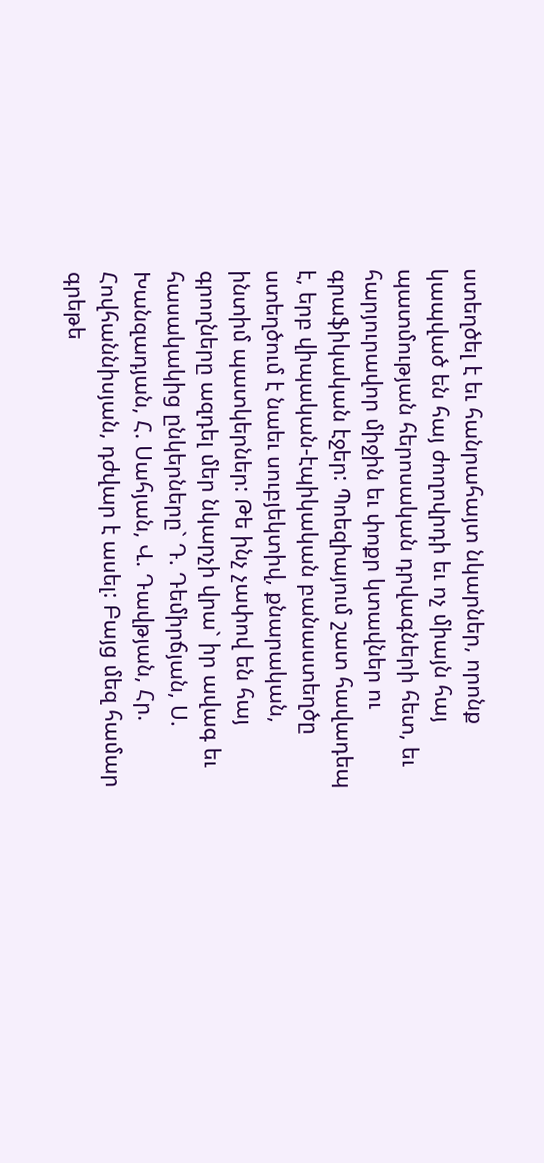ստեղծել է եւ հանրահայտ նկարներ, որոնք կապված են հայ ժողովրդի եւ ոչ միայն հայ պատմության հերոսական դրվագների հետ, եւ հարյուրավոր միջին եւ փոքր կտավներ ու գրաֆիկական էջեր: Պոեզիայում շատ հավադեպ է, երբ վիպական-էպիկական բանաստեղծը ստեղծում է նաեւ սուբյեկտիվ, քնարական, ինտիմ պատկերներ: Թե ինչ չափով են հայ գրողները ազդել մեր նկարչի վրա` իր ավագ եւ հասակակից ընկերները` Դ. Դեմիրճյան, Ս. Խանզադյան, Հ. Սահյան, Վ. Դավթյան, Հր. Հովհաննիսյան, դժվար է ասել: Բայց մեզ համար գրեթե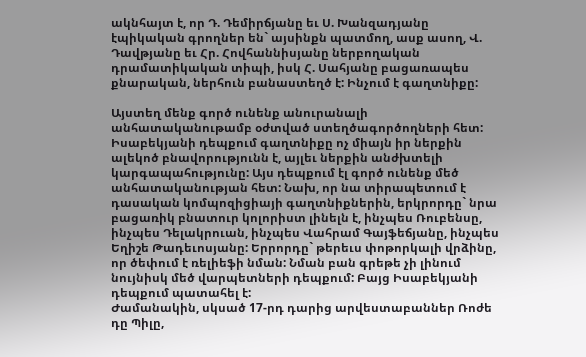ակնհայտ է, որ Դ. Դեմիրճյանը եւ Ս. Խանզադյանը էպիկական գրողներ են` այսինքն պատմող, ասք ասող, Վ. Դավթյանը եւ Հր. Հովհաննիսյանը ներբողական դրամատիկական տիպի, իսկ Հ. Սահյանը բացառապես քնարական, ներհուն բանաստեղծ է: Ինչում է գաղտնիքը:

Այստեղ մենք գործ ունենք անուրանալի անհատականութամբ օժտված ստեղծագործողների հետ: Իսաբեկյանի դեպքում գաղտնիքը ոչ միայն իր ներքին ալեկոծ բնավորությունն է, այլեւ ներքին անժխտելի կարգապահությունը: Այս դեպքում էլ գործ ունենք մեծ անհատականության հետ: Նախ, որ նա տիրապետում է դասական կոմպոզիցիայի գաղտնիքներին, երկրորդը` նրա բացառիկ բնատուր կոլորիստ լինելն է, ինչպես Ռուբենսը, ինչպես Դելակրուան, ինչպես Վահրամ Գայֆեճյանը, ինչպես Եղիշե Թադեւոսյանը: Երրորդը` թերեւս փոթորկալի վրձինը, որ ծեփում է ռելիեֆի նման: Նման բան գրեթե չի լինում նույնիսկ մեծ վարպետների դեպքում: Բայց Իսաբեկյանի դեպքում պատահել է:
Ժամանակին, սկսած 17-րդ դարից արվեստաբաններ Ռոժե դը Պիլը,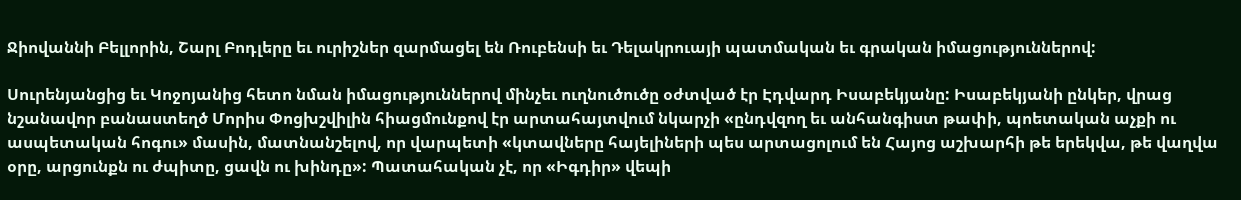Ջիովաննի Բելլորին, Շարլ Բոդլերը եւ ուրիշներ զարմացել են Ռուբենսի եւ Դելակրուայի պատմական եւ գրական իմացություններով:

Սուրենյանցից եւ Կոջոյանից հետո նման իմացություններով մինչեւ ուղնուծուծը օժտված էր Էդվարդ Իսաբեկյանը: Իսաբեկյանի ընկեր, վրաց նշանավոր բանաստեղծ Մորիս Փոցխշվիլին հիացմունքով էր արտահայտվում նկարչի «ընդվզող եւ անհանգիստ թափի, պոետական աչքի ու ասպետական հոգու» մասին, մատնանշելով, որ վարպետի «կտավները հայելիների պես արտացոլում են Հայոց աշխարհի թե երեկվա, թե վաղվա օրը, արցունքն ու ժպիտը, ցավն ու խինդը»: Պատահական չէ, որ «Իգդիր» վեպի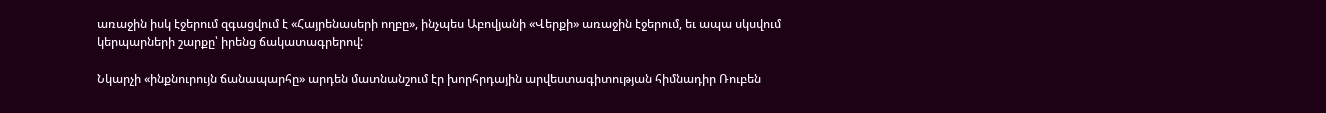առաջին իսկ էջերում զգացվում է «Հայրենասերի ողբը», ինչպես Աբովյանի «Վերքի» առաջին էջերում, եւ ապա սկսվում կերպարների շարքը՝ իրենց ճակատագրերով:

Նկարչի «ինքնուրույն ճանապարհը» արդեն մատնանշում էր խորհրդային արվեստագիտության հիմնադիր Ռուբեն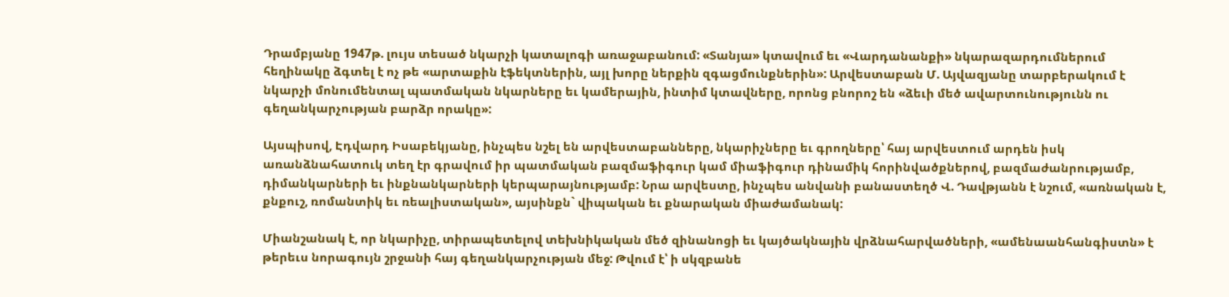Դրամբյանը 1947թ. լույս տեսած նկարչի կատալոգի առաջաբանում: «Տանյա» կտավում եւ «Վարդանանքի» նկարազարդումներում հեղինակը ձգտել է ոչ թե «արտաքին էֆեկտներին, այլ խորը ներքին զգացմունքներին»: Արվեստաբան Մ. Այվազյանը տարբերակում է նկարչի մոնումենտալ պատմական նկարները եւ կամերային, ինտիմ կտավները, որոնց բնորոշ են «ձեւի մեծ ավարտունությունն ու գեղանկարչության բարձր որակը»:

Այսպիսով, Էդվարդ Իսաբեկյանը, ինչպես նշել են արվեստաբանները, նկարիչները եւ գրողները՝ հայ արվեստում արդեն իսկ առանձնահատուկ տեղ էր գրավում իր պատմական բազմաֆիգուր կամ միաֆիգուր դինամիկ հորինվածքներով, բազմաժանրությամբ, դիմանկարների եւ ինքնանկարների կերպարայնությամբ: Նրա արվեստը, ինչպես անվանի բանաստեղծ Վ. Դավթյանն է նշում, «առնական է, քնքուշ, ռոմանտիկ եւ ռեալիստական», այսինքն` վիպական եւ քնարական միաժամանակ:

Միանշանակ է, որ նկարիչը, տիրապետելով տեխնիկական մեծ զինանոցի եւ կայծակնային վրձնահարվածների, «ամենաանհանգիստն» է թերեւս նորագույն շրջանի հայ գեղանկարչության մեջ: Թվում է՝ ի սկզբանե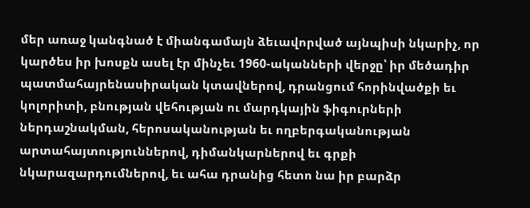մեր առաջ կանգնած է միանգամայն ձեւավորված այնպիսի նկարիչ, որ կարծես իր խոսքն ասել էր մինչեւ 1960-ականների վերջը՝ իր մեծադիր պատմահայրենասիրական կտավներով, դրանցում հորինվածքի եւ կոլորիտի, բնության վեհության ու մարդկային ֆիգուրների ներդաշնակման, հերոսականության եւ ողբերգականության արտահայտություններով, դիմանկարներով եւ գրքի նկարազարդումներով, եւ ահա դրանից հետո նա իր բարձր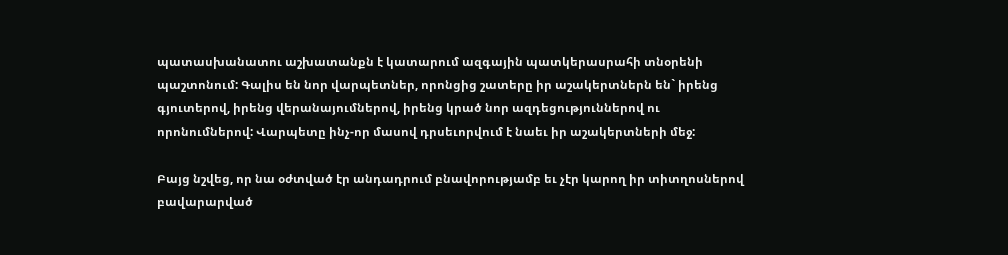պատասխանատու աշխատանքն է կատարում ազգային պատկերասրահի տնօրենի պաշտոնում: Գալիս են նոր վարպետներ, որոնցից շատերը իր աշակերտներն են` իրենց գյուտերով, իրենց վերանայումներով, իրենց կրած նոր ազդեցություններով ու որոնումներով: Վարպետը ինչ-որ մասով դրսեւորվում է նաեւ իր աշակերտների մեջ:

Բայց նշվեց, որ նա օժտված էր անդադրում բնավորությամբ եւ չէր կարող իր տիտղոսներով բավարարված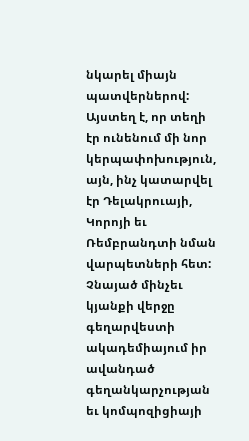նկարել միայն պատվերներով: Այստեղ է, որ տեղի էր ունենում մի նոր կերպափոխություն, այն, ինչ կատարվել էր Դելակրուայի, Կորոյի եւ Ռեմբրանդտի նման վարպետների հետ: Չնայած մինչեւ կյանքի վերջը գեղարվեստի ակադեմիայում իր ավանդած գեղանկարչության եւ կոմպոզիցիայի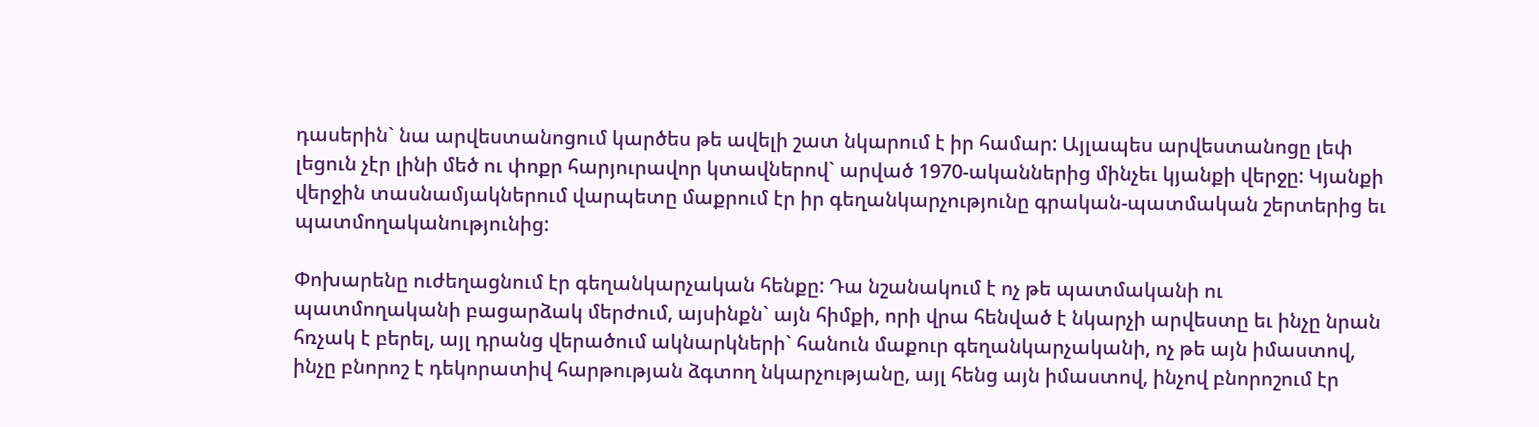դասերին` նա արվեստանոցում կարծես թե ավելի շատ նկարում է իր համար: Այլապես արվեստանոցը լեփ լեցուն չէր լինի մեծ ու փոքր հարյուրավոր կտավներով` արված 1970-ականներից մինչեւ կյանքի վերջը: Կյանքի վերջին տասնամյակներում վարպետը մաքրում էր իր գեղանկարչությունը գրական-պատմական շերտերից եւ պատմողականությունից:

Փոխարենը ուժեղացնում էր գեղանկարչական հենքը: Դա նշանակում է ոչ թե պատմականի ու պատմողականի բացարձակ մերժում, այսինքն` այն հիմքի, որի վրա հենված է նկարչի արվեստը եւ ինչը նրան հռչակ է բերել, այլ դրանց վերածում ակնարկների` հանուն մաքուր գեղանկարչականի, ոչ թե այն իմաստով, ինչը բնորոշ է դեկորատիվ հարթության ձգտող նկարչությանը, այլ հենց այն իմաստով, ինչով բնորոշում էր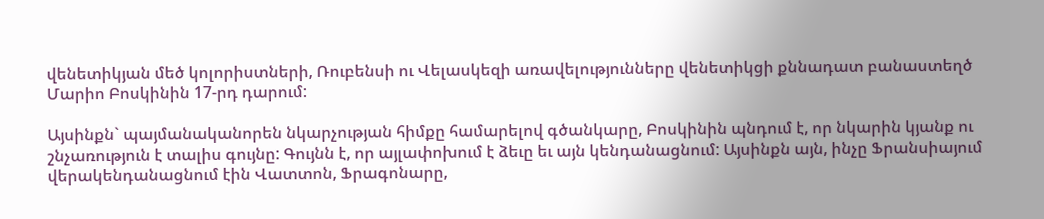վենետիկյան մեծ կոլորիստների, Ռուբենսի ու Վելասկեզի առավելությունները վենետիկցի քննադատ բանաստեղծ Մարիո Բոսկինին 17-րդ դարում:

Այսինքն` պայմանականորեն նկարչության հիմքը համարելով գծանկարը, Բոսկինին պնդում է, որ նկարին կյանք ու շնչառություն է տալիս գույնը: Գույնն է, որ այլափոխում է ձեւը եւ այն կենդանացնում: Այսինքն այն, ինչը Ֆրանսիայում վերակենդանացնում էին Վատտոն, Ֆրագոնարը,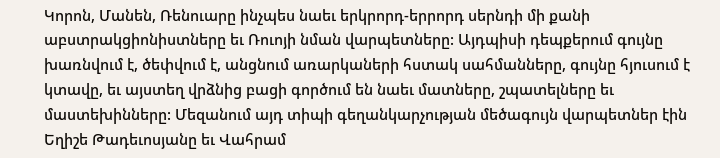Կորոն, Մանեն, Ռենուարը ինչպես նաեւ երկրորդ-երրորդ սերնդի մի քանի աբստրակցիոնիստները եւ Ռուոյի նման վարպետները: Այդպիսի դեպքերում գույնը խառնվում է, ծեփվում է, անցնում առարկաների հստակ սահմանները, գույնը հյուսում է կտավը, եւ այստեղ վրձնից բացի գործում են նաեւ մատները, շպատելները եւ մաստեխինները: Մեզանում այդ տիպի գեղանկարչության մեծագույն վարպետներ էին Եղիշե Թադեւոսյանը եւ Վահրամ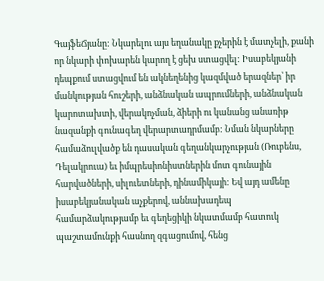ԳայֆեՃյանը: Նկարելու այս եղանակը քչերին է մատչելի, քանի որ նկարի փոխարեն կարող է ցեխ ստացվել: Իսաբեկյանի դեպքում ստացվում են ակնեղենից կազմված երազներ՝ իր մանկության հուշերի, անձնական ապրումների, անձնական կարոտախտի, վերակոչման, ձիերի ու կանանց անառիթ նազանքի գունագեղ վերարտադրմամբ: Նման նկարները համաձուլվածք են դասական գեղանկարչության (Ռուբենս, Դելակրուա) եւ իմպրեսիոնիստներին մոտ գունային հարվածների, սիլուետների, դինամիկայի: Եվ այդ ամենը իսաբեկյանական աչքերով, աննախադեպ համարձակությամբ եւ գեղեցիկի նկատմամբ հատուկ պաշտամունքի հասնող զգացումով, հենց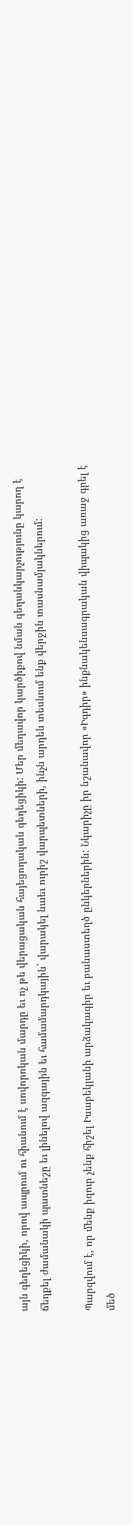այն գեղեցիկի, որով ապրում ու հիանում է սովորոկան մարդը եւ ոչ թե վերացական հայեցողական գեղեցիկի: Մեր մեղավոր կարծիքով նման գեղանկարչությունը կարող է ճեղքել ժամանակի պատնեշը եւ լինելով ազգային եւ համամարդկային` վարակել նաեւ ուրիշ վարպետների, ինչն արդեն տեսնում ենք վերջին տասնամյակներում:

Պարզվում է, որ մենք իզուր չենք հիշել Իսաբեկյանի արձակագիր եւ բանաստեղծ ընկերներին: Նկարիչը իր նշանավոր «Իգդիր» ինքնակենսագրական վիպակից առաջ գրել է մեծ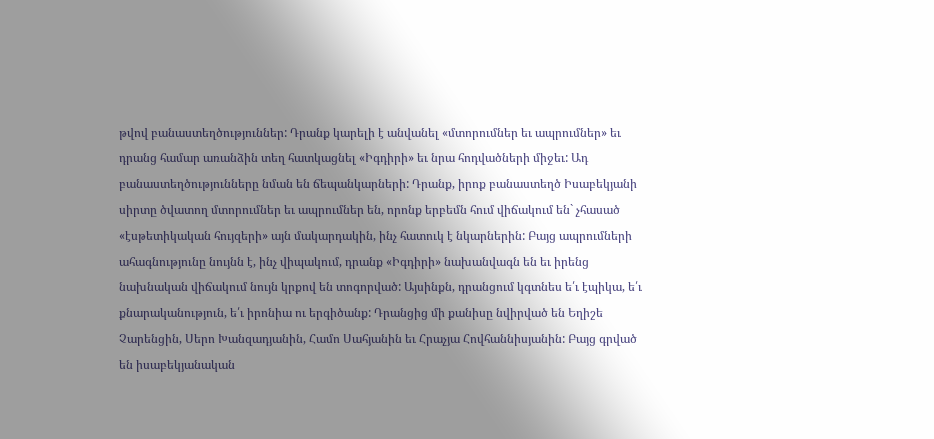թվով բանաստեղծություններ: Դրանք կարելի է անվանել «մտորումներ եւ ապրումներ» եւ դրանց համար առանձին տեղ հատկացնել «Իգդիրի» եւ նրա հոդվածների միջեւ: Ադ բանաստեղծությունները նման են ճեպանկարների: Դրանք, իրոք բանաստեղծ Իսաբեկյանի սիրտը ծվատող մտորումներ եւ ապրումներ են, որոնք երբեմն հում վիճակում են` չհասած «էսթետիկական հույզերի» այն մակարդակին, ինչ հատուկ է նկարներին: Բայց ապրումների ահագնությունը նույնն է, ինչ վիպակում, դրանք «Իգդիրի» նախանվագն են եւ իրենց նախնական վիճակում նույն կրքով են տոգորված: Այսինքն, դրանցում կգտնես ե՛ւ էպիկա, ե՛ւ քնարականություն, ե՛ւ իրոնիա ու երգիծանք: Դրանցից մի քանիսը նվիրված են Եղիշե Չարենցին, Սերո Խանզադյանին, Համո Սահյանին եւ Հրաչյա Հովհաննիսյանին: Բայց գրված են իսաբեկյանական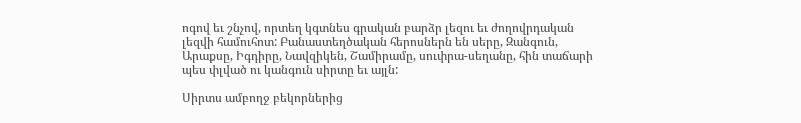ոգով եւ շնչով, որտեղ կգտնես գրական բարձր լեզու եւ ժողովրդական լեզվի համուհոտ: Բանաստեղծական հերոսներն են սերը, Զանգուն, Արաքսը, Իգդիրը, Նավզիկեն, Շամիրամը, սուփրա-սեղանը, հին տաճարի պես փլված ու կանգուն սիրտը եւ այլն:

Սիրտս ամբողջ բեկորներից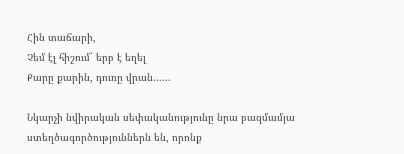Հին տաճարի,
Չեմ էլ հիշում` երբ է եղել
Քարը քարին, դուռը վրան......

Նկարչի նվիրական սեփականությունը նրա բազմամյա ստեղծագործություններն են, որոնք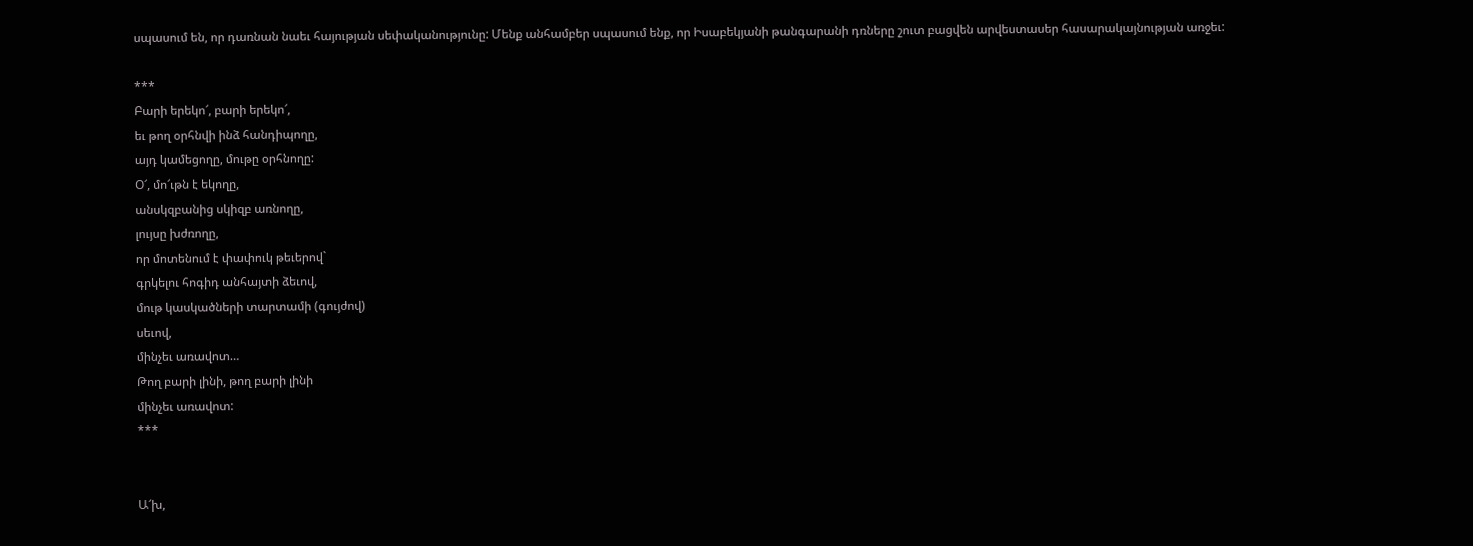սպասում են, որ դառնան նաեւ հայության սեփականությունը: Մենք անհամբեր սպասում ենք, որ Իսաբեկյանի թանգարանի դռները շուտ բացվեն արվեստասեր հասարակայնության առջեւ:

***
Բարի երեկո՜, բարի երեկո՜,
եւ թող օրհնվի ինձ հանդիպողը,
այդ կամեցողը, մութը օրհնողը:
Օ՜, մո՜ւթն է եկողը,
անսկզբանից սկիզբ առնողը,
լույսը խժռողը,
որ մոտենում է փափուկ թեւերով`
գրկելու հոգիդ անհայտի ձեւով,
մութ կասկածների տարտամի (գույժով)
սեւով,
մինչեւ առավոտ…
Թող բարի լինի, թող բարի լինի
մինչեւ առավոտ:
***


Ա՜խ,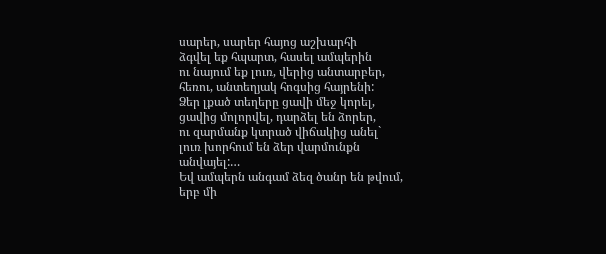սարեր, սարեր հայոց աշխարհի
ձգվել եք հպարտ, հասել ամպերին
ու նայում եք լուռ, վերից անտարբեր,
հեռու, անտեղյակ հոգսից հայրենի:
Ձեր լքած տեղերը ցավի մեջ կորել,
ցավից մոլորվել, դարձել են ձորեր,
ու զարմանք կտրած վիճակից անել`
լուռ խորհում են ձեր վարմունքն
անվայել:…
Եվ ամպերն անգամ ձեզ ծանր են թվում,
երբ մի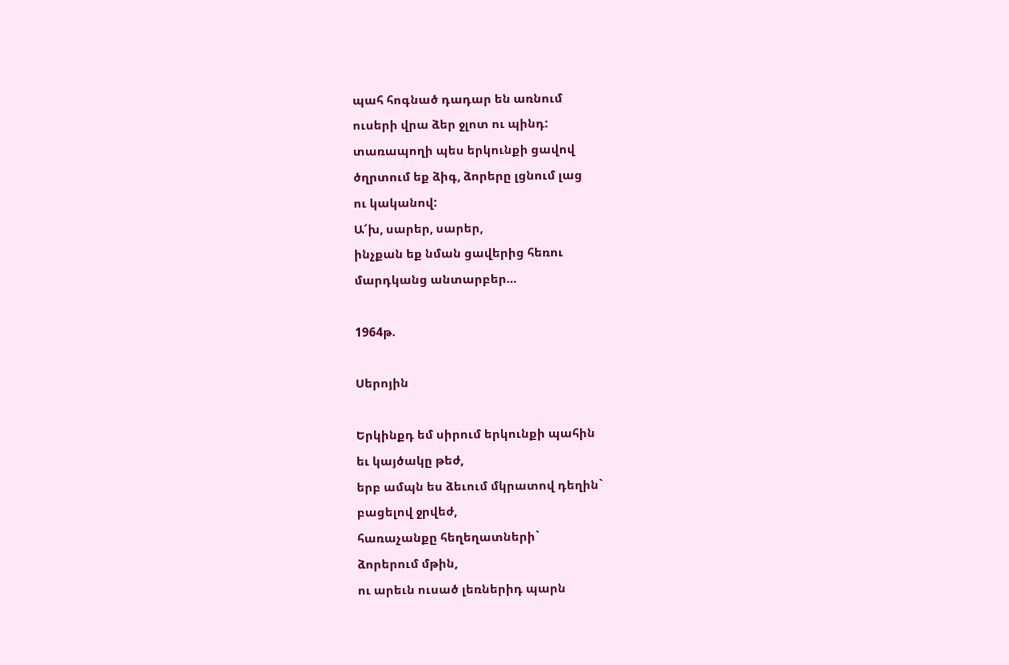պահ հոգնած դադար են առնում
ուսերի վրա ձեր ջլոտ ու պինդ:
տառապողի պես երկունքի ցավով
ծղրտում եք ձիգ, ձորերը լցնում լաց
ու կականով:
Ա՜խ, սարեր, սարեր,
ինչքան եք նման ցավերից հեռու
մարդկանց անտարբեր…

1964թ.

Սերոյին

Երկինքդ եմ սիրում երկունքի պահին
եւ կայծակը թեժ,
երբ ամպն ես ձեւում մկրատով դեղին`
բացելով ջրվեժ,
հառաչանքը հեղեղատների`
ձորերում մթին,
ու արեւն ուսած լեռներիդ պարն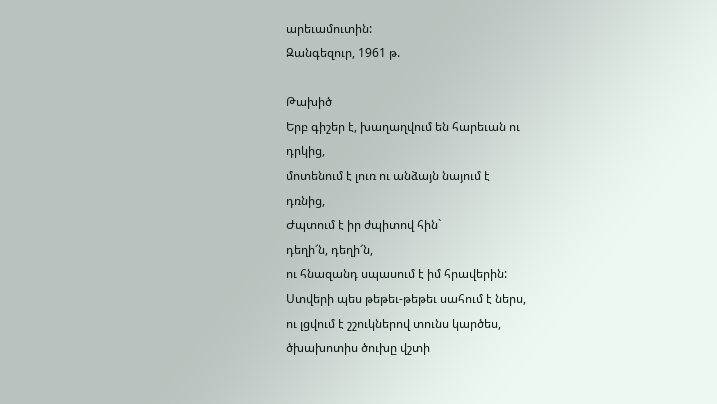արեւամուտին:
Զանգեզուր, 1961 թ.

Թախիծ
Երբ գիշեր է, խաղաղվում են հարեւան ու
դրկից,
մոտենում է լուռ ու անձայն նայում է
դռնից,
Ժպտում է իր ժպիտով հին`
դեղի՜ն, դեղի՜ն,
ու հնազանդ սպասում է իմ հրավերին:
Ստվերի պես թեթեւ-թեթեւ սահում է ներս,
ու լցվում է շշուկներով տունս կարծես,
ծխախոտիս ծուխը վշտի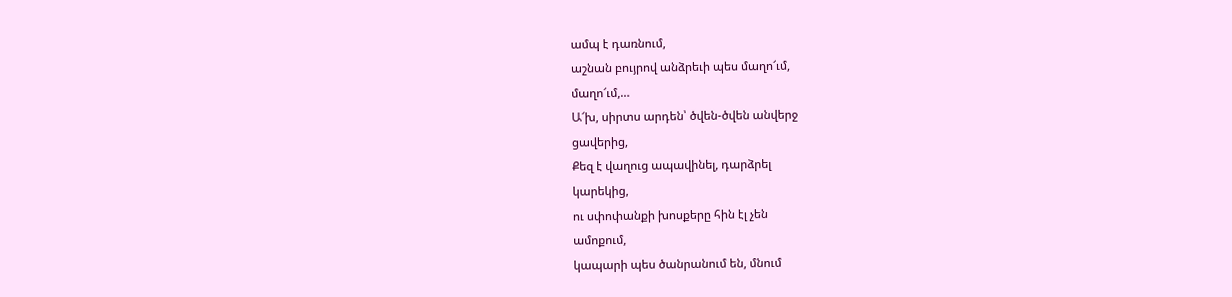ամպ է դառնում,
աշնան բույրով անձրեւի պես մաղո՜ւմ,
մաղո՜ւմ,…
Ա՜խ, սիրտս արդեն՝ ծվեն-ծվեն անվերջ
ցավերից,
Քեզ է վաղուց ապավինել, դարձրել
կարեկից,
ու սփոփանքի խոսքերը հին էլ չեն
ամոքում,
կապարի պես ծանրանում են, մնում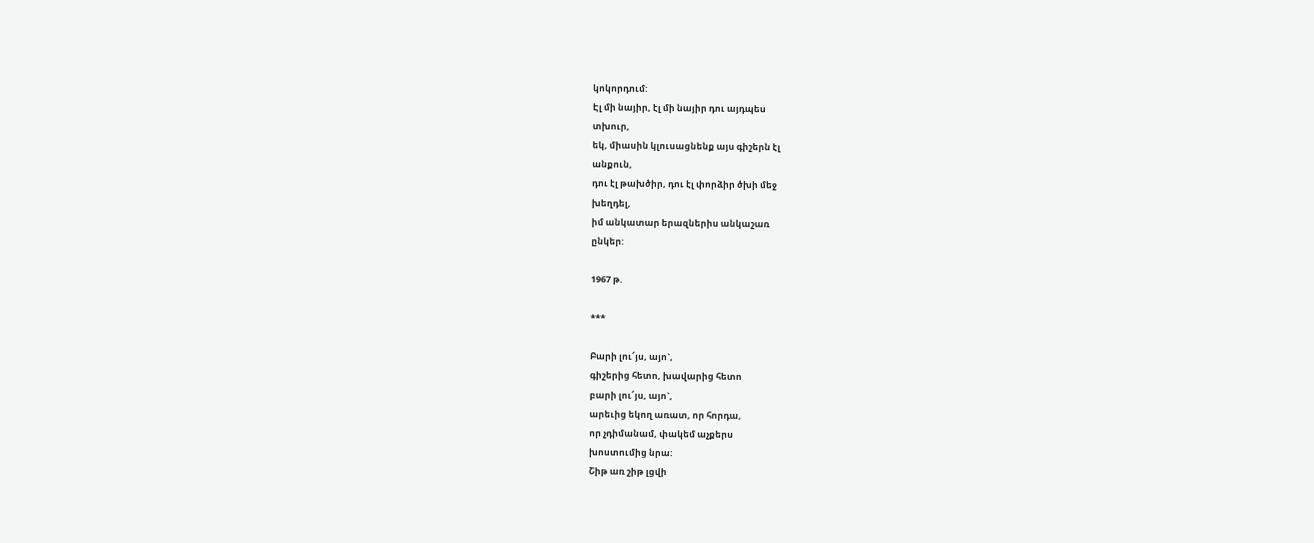կոկորդում:
Էլ մի նայիր, էլ մի նայիր դու այդպես
տխուր,
եկ, միասին կլուսացնենք այս գիշերն էլ
անքուն,
դու էլ թախծիր, դու էլ փորձիր ծխի մեջ
խեղդել,
իմ անկատար երազներիս անկաշառ
ընկեր:

1967 թ.

***

Բարի լու՜յս, այո`,
գիշերից հետո, խավարից հետո
բարի լու՜յս, այո`,
արեւից եկող առատ, որ հորդա,
որ չդիմանամ, փակեմ աչքերս
խոստումից նրա:
Շիթ առ շիթ լցվի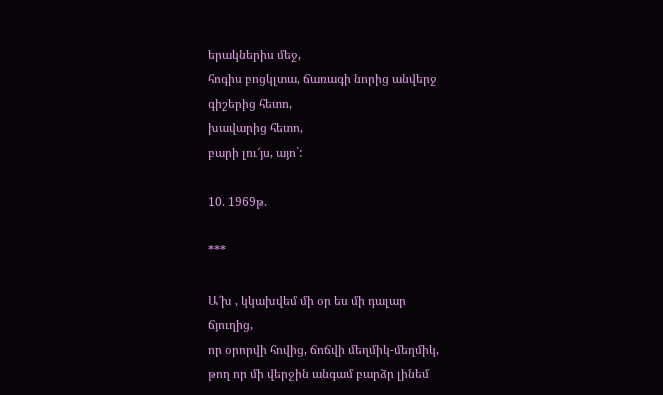երակներիս մեջ,
հոգիս բոցկլտա, ճառագի նորից անվերջ
գիշերից հետո,
խավարից հետո,
բարի լու՜յս, այո`:

10. 1969թ.

***

Ա՜խ , կկախվեմ մի օր ես մի դալար
ճյուղից,
որ օրորվի հովից, ճոճվի մեղմիկ-մեղմիկ,
թող որ մի վերջին անգամ բարձր լինեմ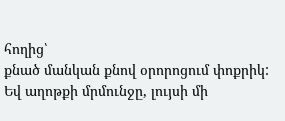հողից՝
քնած մանկան քնով օրորոցում փոքրիկ:
Եվ աղոթքի մրմունջը, լույսի մի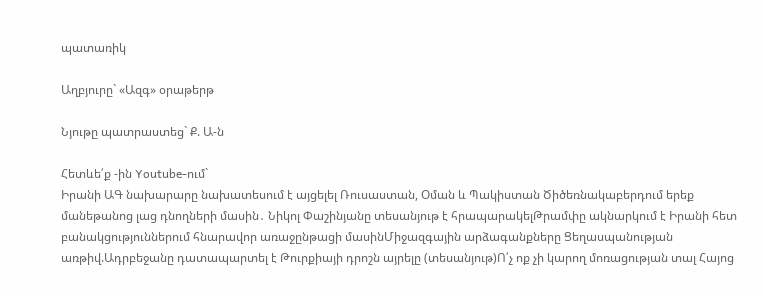պատառիկ

Աղբյուրը` «Ազգ» օրաթերթ

Նյութը պատրաստեց` Ք. Ա-ն

Հետևե՛ք -ին Youtube-ում`
Իրանի ԱԳ նախարարը նախատեսում է այցելել Ռուսաստան, Օման և Պակիստան Ծիծեռնակաբերդում երեք մանեթանոց լաց դնողների մասին․ Նիկոլ Փաշինյանը տեսանյութ է հրապարակելԹրամփը ակնարկում է Իրանի հետ բանակցություններում հնարավոր առաջընթացի մասինՄիջազգային արձագանքները Ցեղասպանության առթիվ.Ադրբեջանը դատապարտել է Թուրքիայի դրոշն այրելը (տեսանյութ)Ո՛չ ոք չի կարող մոռացության տալ Հայոց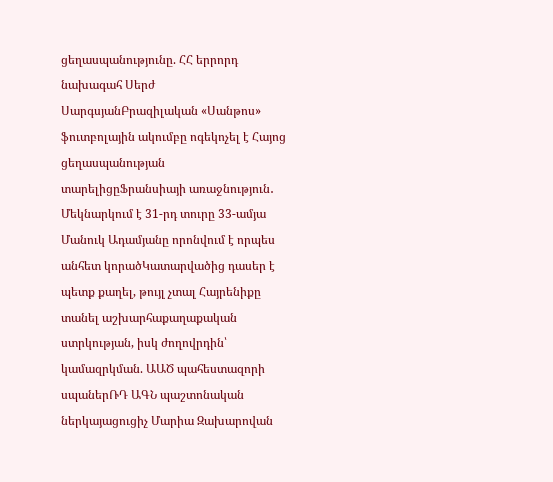ցեղասպանությունը. ՀՀ երրորդ նախագահ Սերժ ՍարգսյանԲրազիլական «Սանթոս» ֆուտբոլային ակումբը ոգեկոչել է Հայոց ցեղասպանության տարելիցըՖրանսիայի առաջնություն․ Մեկնարկում է 31-րդ տուրը 33-ամյա Մանուկ Ադամյանը որոնվում է որպես անհետ կորածԿատարվածից դասեր է պետք քաղել, թույլ չտալ Հայրենիքը տանել աշխարհաքաղաքական ստրկության, իսկ ժողովրդին՝ կամազրկման. ԱԱԾ պահեստազորի սպաներՌԴ ԱԳՆ պաշտոնական ներկայացուցիչ Մարիա Զախարովան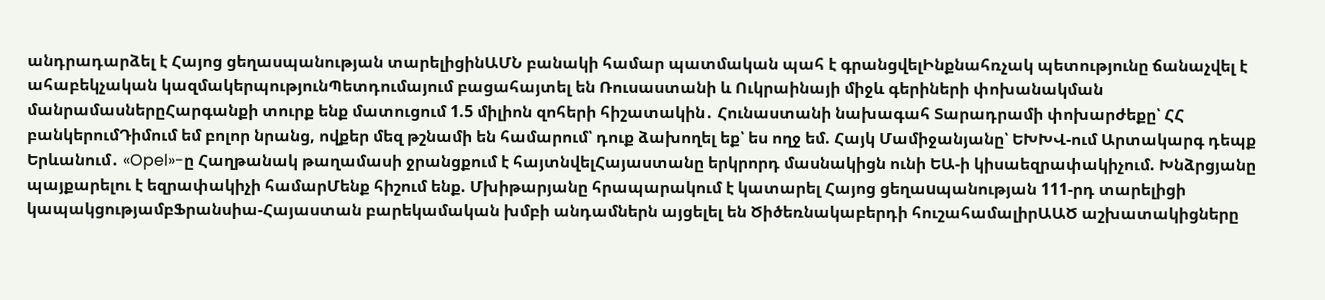անդրադարձել է Հայոց ցեղասպանության տարելիցինԱՄՆ բանակի համար պատմական պահ է գրանցվելԻնքնահռչակ պետությունը ճանաչվել է ահաբեկչական կազմակերպությունՊետդումայում բացահայտել են Ռուսաստանի և Ուկրաինայի միջև գերիների փոխանակման մանրամասներըՀարգանքի տուրք ենք մատուցում 1.5 միլիոն զոհերի հիշատակին․ Հունաստանի նախագահ Տարադրամի փոխարժեքը՝ ՀՀ բանկերումԴիմում եմ բոլոր նրանց, ովքեր մեզ թշնամի են համարում՝ դուք ձախողել եք՝ ես ողջ եմ. Հայկ Մամիջանյանը՝ ԵԽԽՎ-ում Արտակարգ դեպք Երևանում․ «Opel»-ը Հաղթանակ թաղամասի ջրանցքում է հայտնվելՀայաստանը երկրորդ մասնակիցն ունի ԵԱ-ի կիսաեզրափակիչում. Խնձրցյանը պայքարելու է եզրափակիչի համարՄենք հիշում ենք. Մխիթարյանը հրապարակում է կատարել Հայոց ցեղաuպանության 111-րդ տարելիցի կապակցությամբՖրանսիա-Հայաստան բարեկամական խմբի անդամներն այցելել են Ծիծեռնակաբերդի հուշահամալիրԱԱԾ աշխատակիցները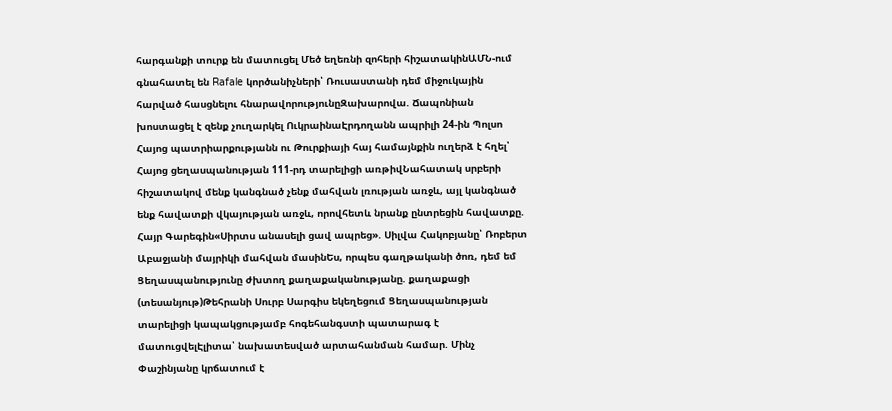հարգանքի տուրք են մատուցել Մեծ եղեռնի զոհերի հիշատակինԱՄՆ-ում գնահատել են Rafale կործանիչների՝ Ռուսաստանի դեմ միջուկային հարված հասցնելու հնարավորությունըԶախարովա. Ճապոնիան խոստացել է զենք չուղարկել ՈւկրաինաԷրդողանն ապրիլի 24-ին Պոլսո Հայոց պատրիարքությանն ու Թուրքիայի հայ համայնքին ուղերձ է հղել՝ Հայոց ցեղասպանության 111-րդ տարելիցի առթիվՆահատակ սրբերի հիշատակով մենք կանգնած չենք մահվան լռության առջև, այլ կանգնած ենք հավատքի վկայության առջև, որովհետև նրանք ընտրեցին հավատքը. Հայր Գարեգին«Սիրտս անասելի ցավ ապրեց». Սիլվա Հակոբյանը՝ Ռոբերտ Աբաջյանի մայրիկի մահվան մասինԵս, որպես գաղթականի ծոռ, դեմ եմ Ցեղասպանությունը ժխտող քաղաքականությանը. քաղաքացի (տեսանյութ)Թեհրանի Սուրբ Սարգիս եկեղեցում Ցեղասպանության տարելիցի կապակցությամբ հոգեհանգստի պատարագ է մատուցվելԷլիտա՝ նախատեսված արտահանման համար. Մինչ Փաշինյանը կրճատում է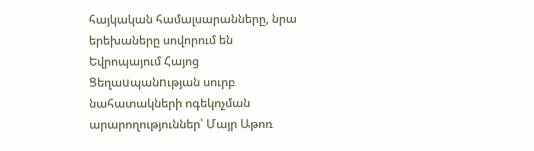հայկական համալսարանները, նրա երեխաները սովորում են Եվրոպայում Հայոց Ցեղաuպանnւթյան սուրբ նահատակների ոգեկոչման արարողություններ՝ Մայր Աթոռ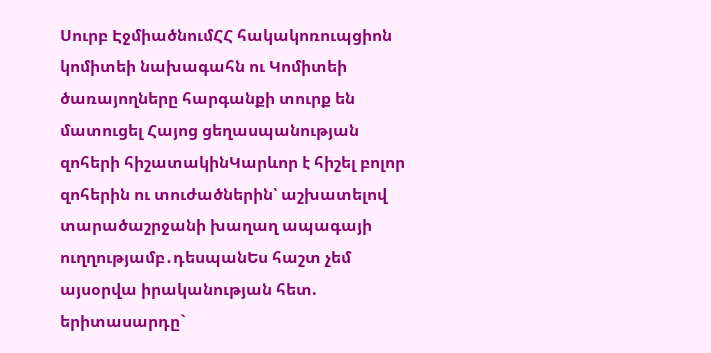Սուրբ ԷջմիածնումՀՀ հակակոռուպցիոն կոմիտեի նախագահն ու Կոմիտեի ծառայողները հարգանքի տուրք են մատուցել Հայոց ցեղասպանության զոհերի հիշատակինԿարևոր է հիշել բոլոր զոհերին ու տուժածներին՝ աշխատելով տարածաշրջանի խաղաղ ապագայի ուղղությամբ․դեսպանԵս հաշտ չեմ այսօրվա իրականության հետ. երիտասարդը`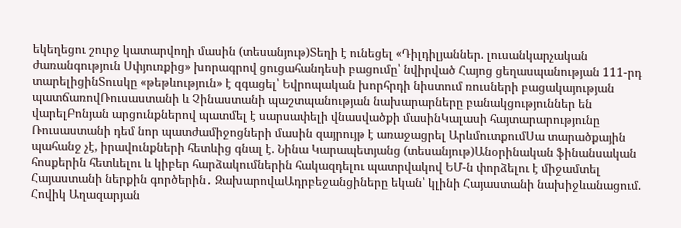եկեղեցու շուրջ կատարվողի մասին (տեսանյութ)Տեղի է ունեցել «Դիլդիլյաններ. լուսանկարչական ժառանգություն Սփյուռքից» խորագրով ցուցահանդեսի բացումը՝ նվիրված Հայոց ցեղասպանության 111-րդ տարելիցինՏուսկը «թեթևություն» է զգացել՝ Եվրոպական խորհրդի նիստում ռուսների բացակայության պատճառովՌուսաստանի և Չինաստանի պաշտպանության նախարարները բանակցություններ են վարելԲոնյան արցունքներով պատմել է սարսափելի վնասվածքի մասինԿալասի հայտարարությունը Ռուսաստանի դեմ նոր պատժամիջոցների մասին զայրույթ է առաջացրել ԱրևմուտքումՍա տարածքային պահանջ չէ, իրավունքների հետևից գնալ է. Նինա Կարապետյանց (տեսանյութ)Անօրինական ֆինանսական հոսքերին հետևելու և կիբեր հարձակումներին հակազդելու պատրվակով ԵՄ-ն փորձելու է միջամտել Հայաստանի ներքին գործերին․ ԶախարովաԱդրբեջանցիները եկան՝ կլինի Հայաստանի նախիջևանացում. Հովիկ Աղազարյան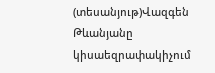(տեսանյութ)Վազգեն Թևանյանը կիսաեզրափակիչում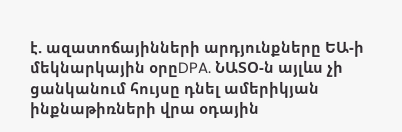է. ազատոճայինների արդյունքները ԵԱ-ի մեկնարկային օրըDPA. ՆԱՏՕ-ն այլևս չի ցանկանում հույսը դնել ամերիկյան ինքնաթիռների վրա օդային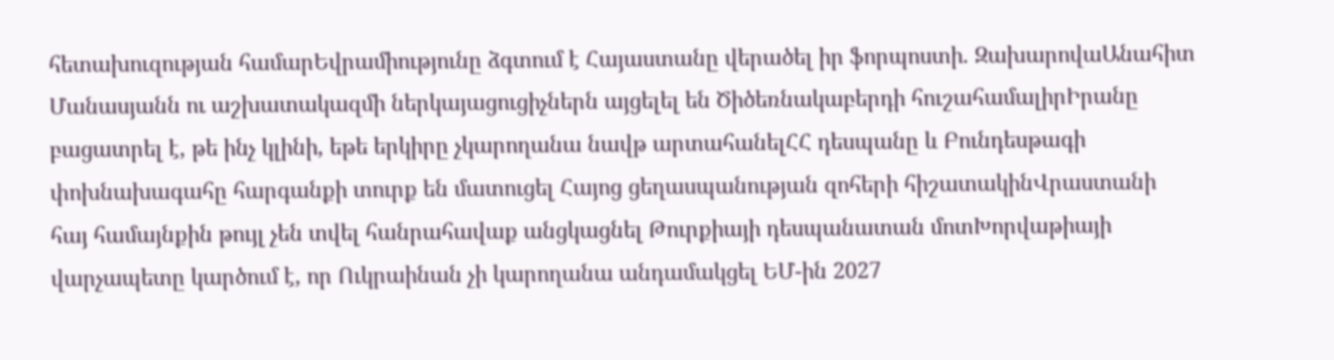հետախուզության համարԵվրամիությունը ձգտում է Հայաստանը վերածել իր ֆորպոստի. ԶախարովաԱնահիտ Մանասյանն ու աշխատակազմի ներկայացուցիչներն այցելել են Ծիծեռնակաբերդի հուշահամալիրԻրանը բացատրել է, թե ինչ կլինի, եթե երկիրը չկարողանա նավթ արտահանելՀՀ դեսպանը և Բունդեսթագի փոխնախագահը հարգանքի տուրք են մատուցել Հայոց ցեղասպանության զոհերի հիշատակինՎրաստանի հայ համայնքին թույլ չեն տվել հանրահավաք անցկացնել Թուրքիայի դեսպանատան մոտԽորվաթիայի վարչապետը կարծում է, որ Ուկրաինան չի կարողանա անդամակցել ԵՄ-ին 2027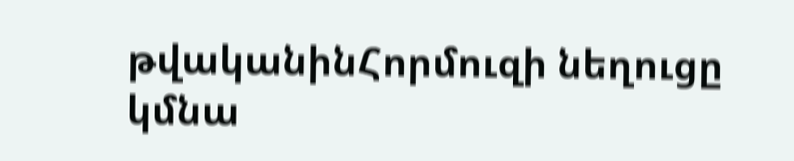թվականինՀորմուզի նեղուցը կմնա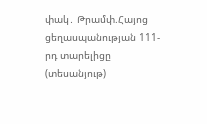փակ․ Թրամփ.Հայոց ցեղասպանության 111-րդ տարելիցը (տեսանյութ)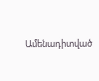Ամենադիտված